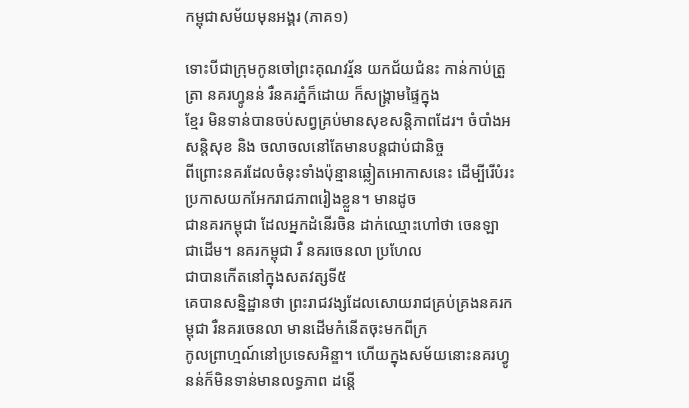កម្ពុជាសម័យមុនអង្គរ (ភាគ១)

ទោះបីជាក្រុមកូនចៅព្រះគុណវរ្ម័ន យកជ័យជំនះ កាន់កាប់ត្រួត្រា នគរហ្វូនន់ រឺនគរភ្នំក៏ដោយ ក៏សង្គ្រាមផ្ទៃក្នុង
ខ្មែរ មិនទាន់បានចប់សព្វគ្រប់មានសុខសន្ដិភាពដែរ។ ចំបាំងអសន្ដិសុខ និង ចលាចលនៅតែមានបន្ដជាប់ជានិច្ច
ពីព្រោះនគរដែលចំនុះទាំងប៉ុន្មានឆ្លៀតអោកាសនេះ ដើម្បីរើបំរះប្រកាសយកអែករាជភាពរៀងខ្លួន។ មានដូច
ជានគរកម្ពុជា ដែលអ្នកដំនើរចិន ដាក់ឈ្មោះហៅថា ចេនឡា ជាដើម។ នគរកម្ពុជា រឺ នគរចេនលា ប្រហែល
ជាបានកើតនៅក្នុងសតវត្សទី៥
គេបានសន្និដ្ឋានថា ព្រះរាជវង្សដែលសោយរាជគ្រប់គ្រងនគរកម្ពុជា រឺនគរចេនលា មានដើមកំនើតចុះមកពីក្រ
កូលព្រាហ្មណ៍នៅប្រទេសអិន្ឌា។ ហើយក្នុងសម័យនោះនគរហ្វូនន់ក៏មិនទាន់មានលទ្ធភាព ដន្ដើ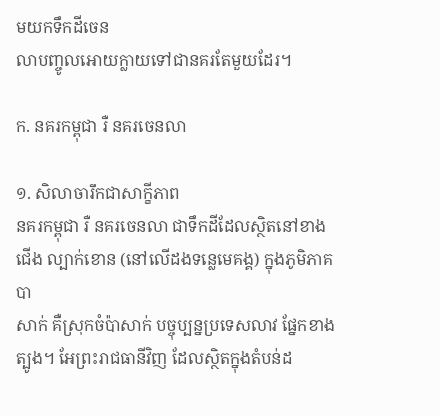មយកទឹកដីចេន
លាបញ្ចូលអោយក្លាយទៅជានគរតែមួយដែរ។

ក. នគរកម្ពុជា រឺ នគរចេនលា

១. សិលាចារឹកជាសាក្ខីភាព
នគរកម្ពុជា រឺ នគរចេនលា ជាទឹកដីដែលស្ថិតនៅខាងជើង ល្បាក់ខោន (នៅលើដងទន្លេមេគង្គ) ក្នុងភូមិភាគបា
សាក់ គឺស្រុកចំប៉ាសាក់ បច្ចុប្បន្នប្រទេសលាវ ផ្នែកខាងត្បូង។ អែព្រះរាជធានីវិញ ដែលស្ថិតក្នុងតំបន់ដ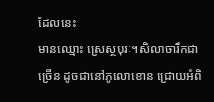ដែលនេះ
មានឈ្មោះ ស្រេស្ថបុរៈ។សិលាចារឹកជាច្រើន ដូចជានៅភូលោខោន ជ្រោយអំពិ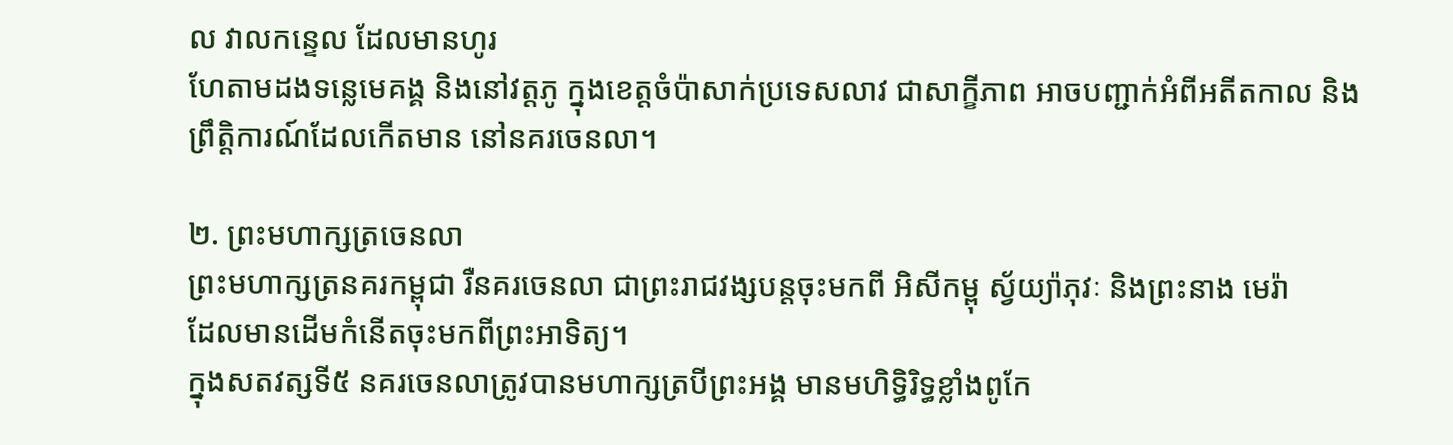ល វាលកន្ទេល ដែលមានហូរ
ហែតាមដងទន្លេមេគង្គ និងនៅវត្ដភូ ក្នុងខេត្ដចំប៉ាសាក់ប្រទេសលាវ ជាសាក្ខីភាព អាចបញ្ជាក់អំពីអតីតកាល និង
ព្រឹត្ដិការណ៍ដែលកើតមាន នៅនគរចេនលា។

២. ព្រះមហាក្សត្រចេនលា
ព្រះមហាក្សត្រនគរកម្ពុជា រឺនគរចេនលា ជាព្រះរាជវង្សបន្ដចុះមកពី អិសីកម្ពុ ស្វ័យ្យ៉ាភុវៈ និងព្រះនាង មេរ៉ា
ដែលមានដើមកំនើតចុះមកពីព្រះអាទិត្យ។
ក្នុងសតវត្សទី៥ នគរចេនលាត្រូវបានមហាក្សត្របីព្រះអង្គ មានមហិទ្ធិរិទ្ធខ្លាំងពូកែ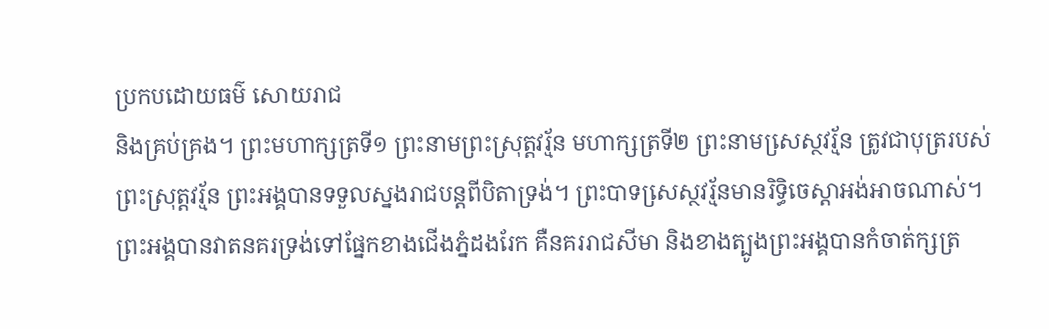ប្រកបដោយធម៌ សោយរាជ
និងគ្រប់គ្រង។ ព្រះមហាក្សត្រទី១ ព្រះនាមព្រះស្រុត្ដវរ្ម័ន មហាក្សត្រទី២ ព្រះនាមសេ្រស្ថវរ្ម័ន ត្រូវជាបុត្ររបស់
ព្រះស្រុត្ដវរ្ម័ន ព្រះអង្គបានទទួលស្នងរាជបន្ដពីបិតាទ្រង់។ ព្រះបាទសេ្រស្ថវរ្ម័នមានរិទ្ធិចេស្ដាអង់អាចណាស់។
ព្រះអង្គបានវាតនគរទ្រង់ទៅផ្នែកខាងជើងភ្នំដងរែក គឺនគររាជសីមា និងខាងត្បូងព្រះអង្គបានកំចាត់ក្សត្រ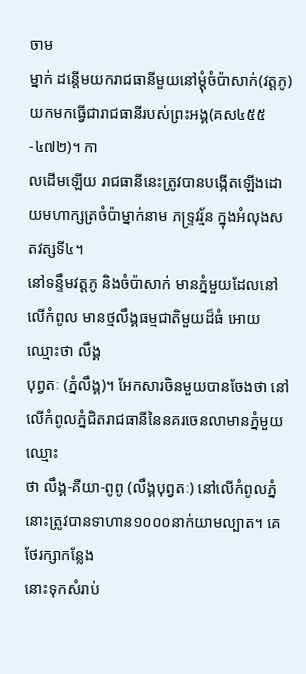ចាម
ម្នាក់ ដន្ដើមយករាជធានីមួយនៅម្ដុំចំប៉ាសាក់(វត្ដភូ) យកមកធ្វើជារាជធានីរបស់ព្រះអង្គ(គស៤៥៥-៤៧២)។ កា
លដើមឡើយ រាជធានីនេះត្រូវបានបង្កើតឡើងដោយមហាក្សត្រចំប៉ាម្នាក់នាម ភទ្រ្ទវរ្ម័ន ក្នុងអំលុងសតវត្សទី៤។
នៅទន្ទឹមវត្ដភូ និងចំប៉ាសាក់ មានភ្នំមួយដែលនៅលើកំពូល មានថ្មលឹង្គធម្មជាតិមួយដ៏ធំ អោយឈ្មោះថា លឹង្គ
បុព្វតៈ (ភ្នំលឹង្គ)។ អែកសារចិនមួយបានចែងថា នៅលើកំពូលភ្នំជិតរាជធានីនៃនគរចេនលាមានភ្នំមួយ ឈ្មោះ
ថា លឹង្គ-គឺយា-ពូពូ (លឹង្គបុព្វតៈ) នៅលើកំពូលភ្នំនោះត្រូវបានទាហាន១០០០នាក់យាមល្បាត។ គេថែរក្សាកន្លែង
នោះទុកសំរាប់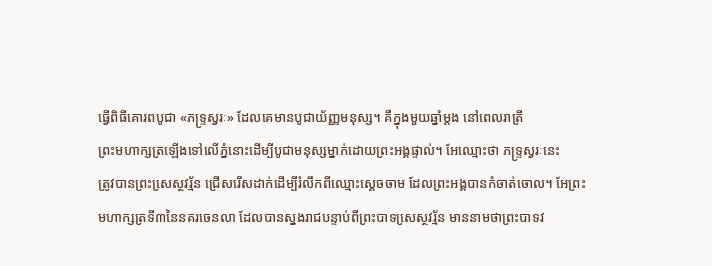ធ្វើពិធីគោរពបូជា «ភទ្រ្ទស្វរៈ» ដែលគេមានបូជាយ័ញ្ញមនុស្ស។ គឺក្នុងមួយឆ្នាំម្ដង នៅពេលរាត្រី
ព្រះមហាក្សត្រឡើងទៅលើភ្នំនោះដើម្បីបូជាមនុស្សម្នាក់ដោយព្រះអង្គផ្ទាល់។ អែឈ្មោះថា ភទ្រ្ទស្វរៈនេះ
ត្រូវបានព្រះសេ្រស្ថវរ្ម័ន ជ្រើសរើសដាក់ដើម្បីរំលឹកពីឈ្មោះស្ដេចចាម ដែលព្រះអង្គបានកំចាត់ចោល។ អែព្រះ
មហាក្សត្រទី៣នៃនគរចេនលា ដែលបានស្នងរាជបន្ទាប់ពីព្រះបាទសេ្រស្ថវរ្ម័ន មាននាមថាព្រះបាទវ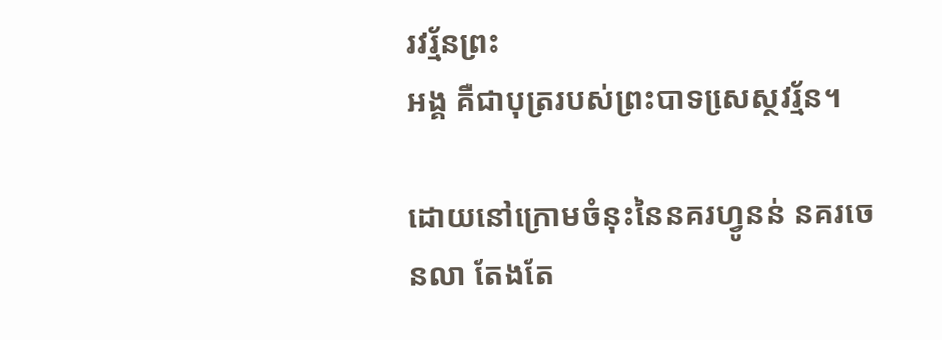រវរ្ម័នព្រះ
អង្គ គឺជាបុត្ររបស់ព្រះបាទសេ្រស្ថវរ្ម័ន។

ដោយនៅក្រោមចំនុះនៃនគរហ្វូនន់ នគរចេនលា តែងតែ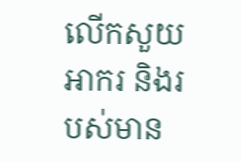លើកសួយអាករ និងរបស់មាន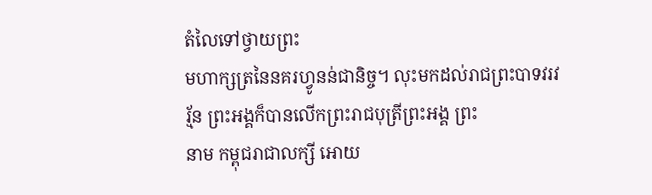តំលៃទៅថ្វាយព្រះ
មហាក្សត្រនៃនគរហ្វូនន់ជានិច្ច។ លុះមកដល់រាជព្រះបាទវរវរ្ម័ន ព្រះអង្គក៏បានលើកព្រះរាជបុត្រីព្រះអង្គ ព្រះ
នាម កម្ពុជរាជាលក្សី អោយ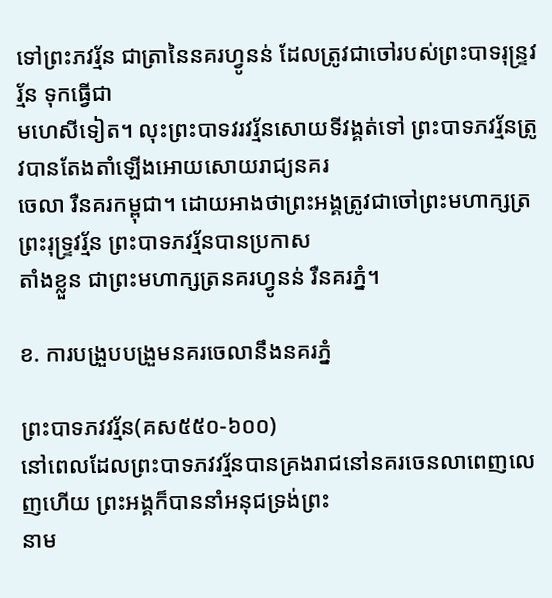ទៅព្រះភវរ្ម័ន ជាត្រានៃនគរហ្វូនន់ ដែលត្រូវជាចៅរបស់ព្រះបាទរុន្រ្ទវរ្ម័ន ទុកធ្វើជា
មហេសីទៀត។ លុះព្រះបាទវរវរ្ម័នសោយទីវង្គត់ទៅ ព្រះបាទភវរ្ម័នត្រូវបានតែងតាំឡើងអោយសោយរាជ្យនគរ
ចេលា រឺនគរកម្ពុជា។ ដោយអាងថាព្រះអង្គត្រូវជាចៅព្រះមហាក្សត្រព្រះរុទ្រ្ទវរ្ម័ន ព្រះបាទភវរ្ម័នបានប្រកាស
តាំងខ្លួន ជាព្រះមហាក្សត្រនគរហ្វូនន់ រឺនគរភ្នំ។

ខ. ការបង្រួបបង្រួមនគរចេលានឹងនគរភ្នំ

ព្រះបាទភវវរ្ម័ន(គស៥៥០-៦០០)
នៅពេលដែលព្រះបាទភវវរ្ម័នបានគ្រងរាជនៅនគរចេនលាពេញលេញហើយ ព្រះអង្គក៏បាននាំអនុជទ្រង់ព្រះ
នាម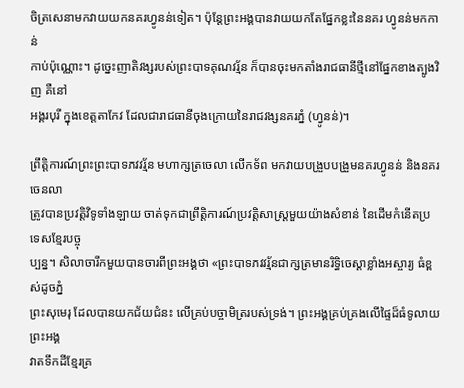ចិត្រសេនាមកវាយយកនគរហ្វូនន់ទៀត។ ប៉ុន្ដែព្រះអង្គបានវាយយកតែផ្នែកខ្លះនៃនគរ ហ្វូនន់មកកាន់
កាប់ប៉ុណ្ណោះ។ ដូច្នេះញាតិវង្សរបស់ព្រះបាទគុណវរ្ម័ន ក៏បានចុះមកតាំងរាជធានីថ្មីនៅផ្នែកខាងត្បូងវិញ គឺនៅ
អង្គរបុរី ក្នុងខេត្ដតាកែវ ដែលជារាជធានីចុងក្រោយនៃរាជវង្សនគរភ្នំ (ហ្វូនន់)។

ព្រឹត្ដិការណ៍ព្រះព្រះបាទភវវរ្ម័ន មហាក្សត្រចេលា លើកទ័ព មកវាយបង្រួបបង្រួមនគរហ្វូនន់ និងនគរចេនលា
ត្រូវបានប្រវត្ដិវិទូទាំងឡាយ ចាត់ទុកជាព្រឹត្ដិការណ៍ប្រវត្ដិសាស្រ្ដមួយយ៉ាងសំខាន់ នៃដើមកំនើតប្រទេសខ្មែរបច្ចុ
ប្បន្ន។ សិលាចារឹកមួយបានចារពីព្រះអង្គថា «ព្រះបាទភវវរ្ម័នជាក្សត្រមានរិទ្ធិចេស្ដាខ្លាំងអស្ចារ្យ ធំខ្ពស់ដូចភ្នំ
ព្រះសុមេរុ ដែលបានយកជ័យជំនះ លើគ្រប់បច្ចាមិត្ររបស់ទ្រង់។ ព្រះអង្គគ្រប់គ្រងលើផ្ទៃដ៏ធំទូលាយព្រះអង្គ
វាតទឹកដីខ្មែរគ្រ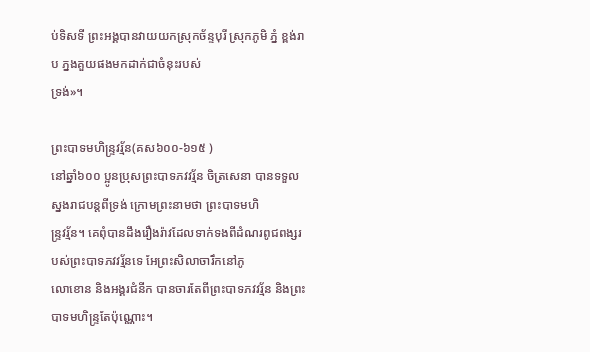ប់ទិសទី ព្រះអង្គបានវាយយកស្រុកច័ន្ទបុរី ស្រុកភូមិ ភ្នំ ខ្ពង់រាប ភ្នងគួយផងមកដាក់ជាចំនុះរបស់
ទ្រង់»។

ព្រះបាទមហិន្រ្ទវរ្ម័ន(គស៦០០-៦១៥ )
នៅឆ្នាំ៦០០ ប្អូនប្រុសព្រះបាទភវវរ្ម័ន ចិត្រសេនា បានទទួលស្នងរាជបន្ដពីទ្រង់ ក្រោមព្រះនាមថា ព្រះបាទមហិ
ន្រ្ទវរ្ម័ន។ គេពុំបានដឹងរឿងរ៉ាវដែលទាក់ទងពីដំណរពូជពង្សរបស់ព្រះបាទភវវរ្ម័នទេ អែព្រះសិលាចារឹកនៅភូ
លោខោន និងអង្គរជំនីក បានចារតែពីព្រះបាទភវវរ្ម័ន និងព្រះបាទមហិន្រ្ទតែប៉ុណ្ណោះ។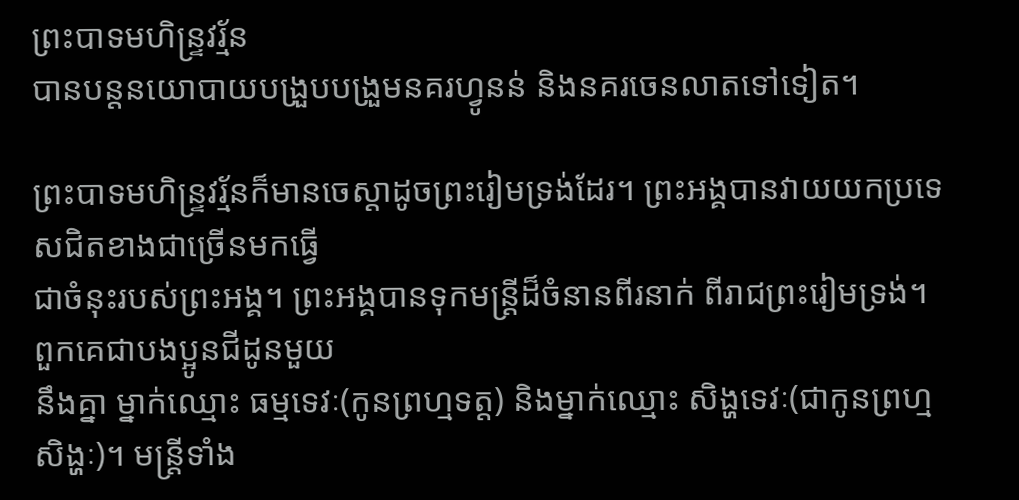ព្រះបាទមហិន្រ្ទវរ្ម័ន
បានបន្ដនយោបាយបង្រួបបង្រួមនគរហ្វូនន់ និងនគរចេនលាតទៅទៀត។

ព្រះបាទមហិន្រ្ទវរ្ម័នក៏មានចេស្ដាដូចព្រះរៀមទ្រង់ដែរ។ ព្រះអង្គបានវាយយកប្រទេសជិតខាងជាច្រើនមកធ្វើ
ជាចំនុះរបស់ព្រះអង្គ។ ព្រះអង្គបានទុកមន្រ្ដីដ៏ចំនានពីរនាក់ ពីរាជព្រះរៀមទ្រង់។ ពួកគេជាបងប្អូនជីដូនមួយ
នឹងគ្នា ម្នាក់ឈ្មោះ ធម្មទេវៈ(កូនព្រហ្មទត្ដ) និងម្នាក់ឈ្មោះ សិង្ហទេវៈ(ជាកូនព្រហ្មសិង្ហៈ)។ មន្រ្ដីទាំង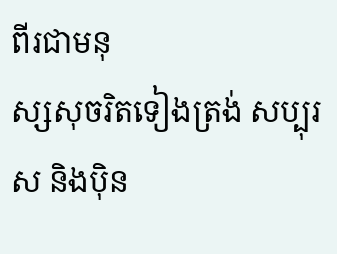ពីរជាមនុ
ស្សសុចរិតទៀងត្រង់ សប្បុរស និងប៉ិន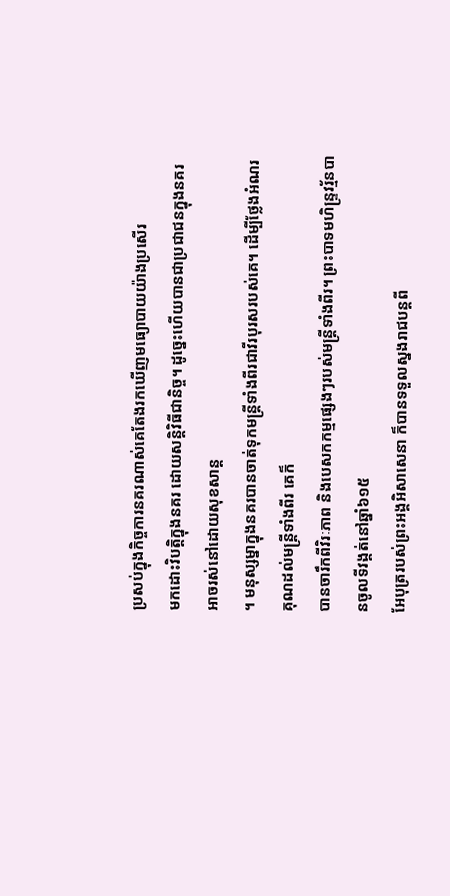ប្រសប់ក្នុងកិច្ចការនគរណាស់គេតែងរកឃើញមធ្យោបាយយ៉ាងប្រសើរ
មកដោះវិបត្ដិក្នុងនគរ ដោយសន្ដិវិធីជានិច្ច។ ដូច្នេះហើយបានជាប្រជាជនក្នុងនគរអាចរស់នៅដោយសុខសាន្ដ
។ មនុស្សម្នាក្នុងនគរបានចាត់ទុកមន្រ្ដីទាំងពីរជាវីរបុរសរបស់គេ។ ដើម្បីថ្លែងអំណរគុណដល់មន្រ្ដីទាំងពីរ គេក៏
បានចារឹកពីវិរៈភាព និងបេសកកម្មផ្សេងៗរបស់មន្រ្ដីទាំងពីរ។ ព្រះបាទមហិន្រ្ទវរ្ម័នបានចូលទីវង្គត់នៅឆ្នាំ៦១៥
អែបុត្ររបស់ព្រះអង្គអិសាសេនា ក៏បានទទួលស្នងរាជបន្ដពី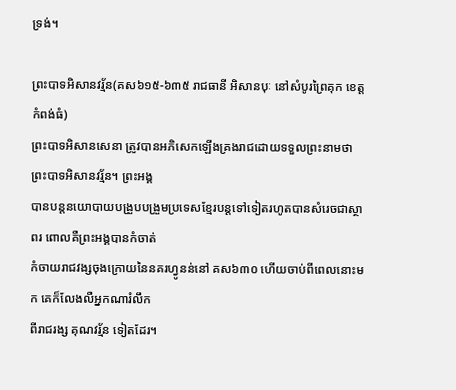ទ្រង់។

ព្រះបាទអិសានវរ្ម័ន(គស៦១៥-៦៣៥ រាជធានី អិសានបុៈ នៅសំបូរព្រៃគុក ខេត្ដកំពង់ធំ)
ព្រះបាទអិសានសេនា ត្រូវបានអភិសេកឡើងគ្រងរាជដោយទទួលព្រះនាមថា ព្រះបាទអិសានវរ្ម័ន។ ព្រះអង្គ
បានបន្ដនយោបាយបង្រួបបង្រួមប្រទេសខ្មែរបន្ដទៅទៀតរហូតបានសំរេចជាស្ថាពរ ពោលគឺព្រះអង្គបានកំចាត់
កំចាយរាជវង្សចុងក្រោយនៃនគរហ្វូនន់នៅ គស៦៣០ ហើយចាប់ពីពេលនោះមក គេក៏លែងលឺអ្នកណារំលឹក
ពីរាជរង្ស គុណវរ្ម័ន ទៀតដែរ។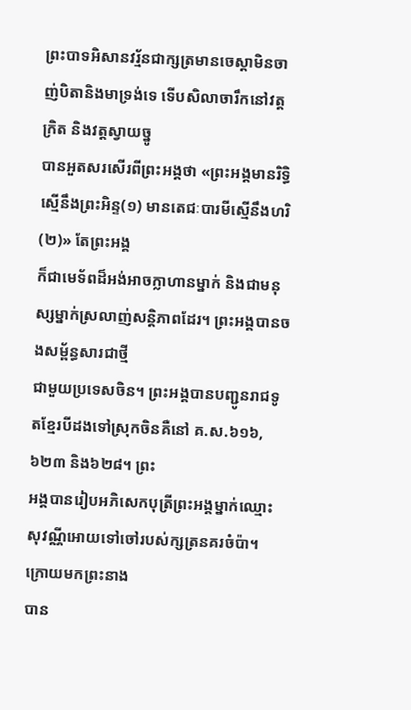ព្រះបាទអិសានវរ្ម័នជាក្សត្រមានចេស្ដាមិនចាញ់បិតានិងមាទ្រង់ទេ ទើបសិលាចារឹកនៅវត្ដក្រិត និងវត្ដស្វាយច្នូ
បានអួតសរសើរពីព្រះអង្គថា «ព្រះអង្គមានរិទ្ធិស្មើនឹងព្រះអិន្ទ(១) មានតេជៈបារមីស្មើនឹងហរិ (២)» តែព្រះអង្គ
ក៏ជាមេទ័ពដ៏អង់អាចក្លាហានម្នាក់ និងជាមនុស្សម្នាក់ស្រលាញ់សន្ដិភាពដែរ។ ព្រះអង្គបានចងសម្ព័ន្ធសារជាថ្មី
ជាមួយប្រទេសចិន។ ព្រះអង្គបានបញ្ជូនរាជទូតខ្មែរបីដងទៅស្រុកចិនគឺនៅ គ.ស.៦១៦, ៦២៣ និង៦២៨។ ព្រះ
អង្គបានរៀបអភិសេកបុត្រីព្រះអង្គម្នាក់ឈ្មោះសុវណ្ណីអោយទៅចៅរបស់ក្សត្រនគរចំប៉ា។ ក្រោយមកព្រះនាង
បាន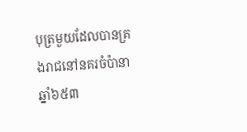បុត្រមួយដែលបានគ្រងរាជនៅនគរចំប៉ានាឆ្នាំ៦៥៣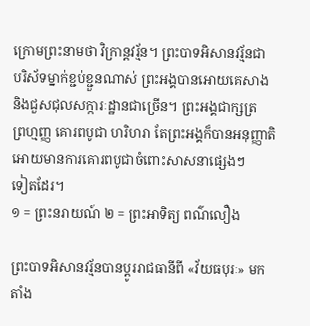ក្រោមព្រះនាមថា វិក្រាន្ដវរ្ម័ន។ ព្រះបាទអិសានវរ្ម័នជា
បរិស័ទម្នាក់ខ្ជប់ខ្ជួនណាស់ ព្រះអង្គបានអោយគេសាង និងជួសជុលសក្ការៈដ្ឋានជាច្រើន។ ព្រះអង្គជាក្សត្រ
ព្រហ្មញ្ញ គោរពបូជា ហរិហរា តែព្រះអង្គក៏បានអនុញ្ញាតិអោយមានការគោរពបូជាចំពោះសាសនាផ្សេងៗ
ទៀតដែរ។
១ = ព្រះនរាយណ៍ ២ = ព្រះអាទិត្យ ពណ៌លឿង

ព្រះបាទអិសានវរ្ម័នបានប្ដូររាជធានីពី «វ័យធបុរៈ» មកតាំង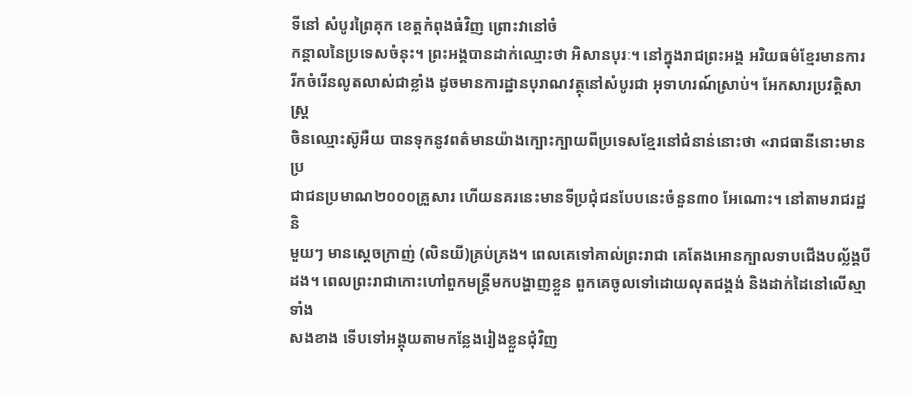ទីនៅ សំបូរព្រៃគុក ខេត្ដកំពុងធំវិញ ព្រោះវានៅចំ
កន្ដាលនៃប្រទេសចំនុះ។ ព្រះអង្គបានដាក់ឈ្មោះថា អិសានបុរៈ។ នៅក្នុងរាជព្រះអង្គ អរិយធម៌ខ្មែរមានការ
រីកចំរើនលូតលាស់ជាខ្លាំង ដូចមានការដ្ឋានបុរាណវត្ថុនៅសំបូរជា អុទាហរណ៍ស្រាប់។ អែកសារប្រវត្ដិសាស្រ្ដ
ចិនឈ្មោះស៊ូអឺយ បានទុកនូវពត៌មានយ៉ាងក្បោះក្បាយពីប្រទេសខ្មែរនៅជំនាន់នោះថា «រាជធានីនោះមានប្រ
ជាជនប្រមាណ២០០០គ្រួសារ ហើយនគរនេះមានទីប្រជុំជនបែបនេះចំនួន៣០ អែណោះ។ នៅតាមរាជរដ្ឋនិ
មួយៗ មានស្ដេចក្រាញ់ (លិនយី)គ្រប់គ្រង។ ពេលគេទៅគាល់ព្រះរាជា គេតែងអោនក្បាលទាបជើងបល្ល័ង្គបី
ដង។ ពេលព្រះរាជាកោះហៅពួកមន្រ្ដីមកបង្ហាញខ្លួន ពួកគេចូលទៅដោយលុតជង្គង់ និងដាក់ដៃនៅលើស្មាទាំង
សងខាង ទើបទៅអង្គុយតាមកន្លែងរៀងខ្លួនជុំវិញ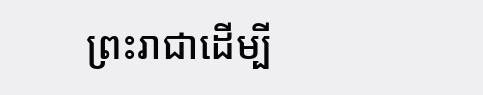ព្រះរាជាដើម្បី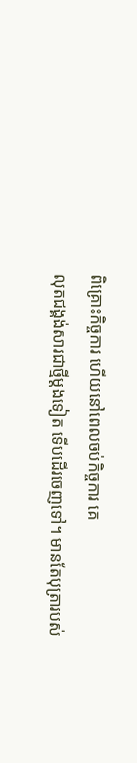ពិគ្រោះកិច្ចការ ហើយនៅពេលចប់កិច្ចការ គេ
លុតជង្គង់សារជាថ្មីម្ដងទៀត ទើបដើរចេញទៅ។ មានតែបុត្រារបស់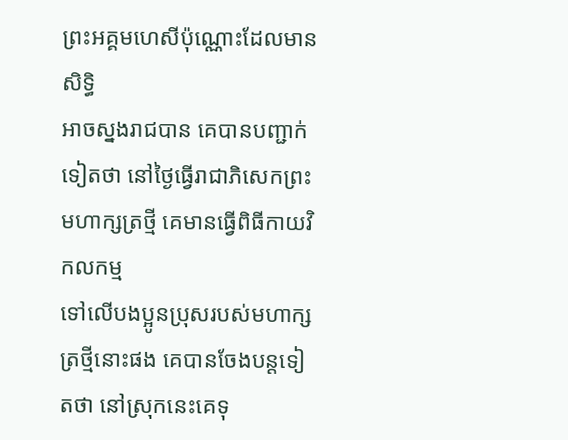ព្រះអគ្គមហេសីប៉ុណ្ណោះដែលមានសិទ្ធិ
អាចស្នងរាជបាន គេបានបញ្ជាក់ទៀតថា នៅថ្ងៃធ្វើរាជាភិសេកព្រះមហាក្សត្រថ្មី គេមានធ្វើពិធីកាយវិកលកម្ម
ទៅលើបងប្អូនប្រុសរបស់មហាក្សត្រថ្មីនោះផង គេបានចែងបន្ដទៀតថា នៅស្រុកនេះគេទុ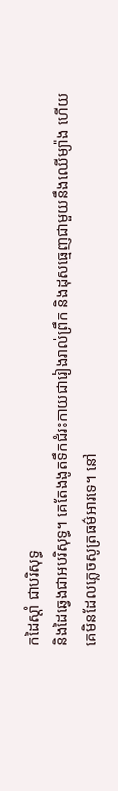កដៃស្ដាំ ជាបរិសុទ្ធ
និងដៃឆ្វេងជាអបរិសុទ្ធ។ គេតែងងូតទឹកជំរះកាយជារៀងរាល់ព្រឹក និងដុសធ្មេញជាមួយនឹងឈើម្យ៉ាង ហើយ
គេមិនដែលភ្លេចសូត្រធម៌អារទេ។ នៅ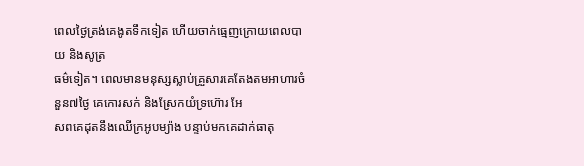ពេលថ្ងៃត្រង់គេងូតទឹកទៀត ហើយចាក់ធ្មេញក្រោយពេលបាយ និងសូត្រ
ធម៌ទៀត។ ពេលមានមនុស្សស្លាប់គ្រួសារគេតែងតមអាហារចំនួន៧ថ្ងៃ គេកោរសក់ និងស្រែកយំទ្រហ៊ោរ អែ
សពគេដុតនឹងឈើក្រអូបម្យ៉ាង បន្ទាប់មកគេដាក់ធាតុ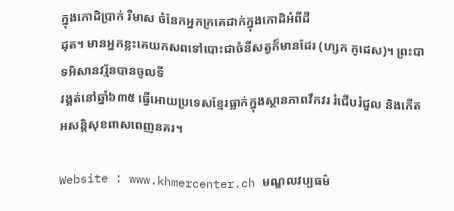ក្នុងកោដិប្រាក់ រឺមាស ចំនែកអ្នកក្រគេដាក់ក្នុងកោដិអំពីដី
ដុត។ មានអ្នកខ្លះគេយកសពទៅបោះជាចំនីសត្វក៏មានដែរ (ហ្សក កូដេស)។ ព្រះបាទអិសានវរ្ម័នបានចូលទី
វង្គត់នៅឆ្នាំ៦៣៥ ធ្វើអោយប្រទេសខ្មែរធ្លាក់ក្នុងស្ថានភាពវឹកវរ រំជើបរំជួល និងកើតអសន្ដិសុខពាសពេញនគរ។

Website : www.khmercenter.ch មណ្ឌលវប្បធម៌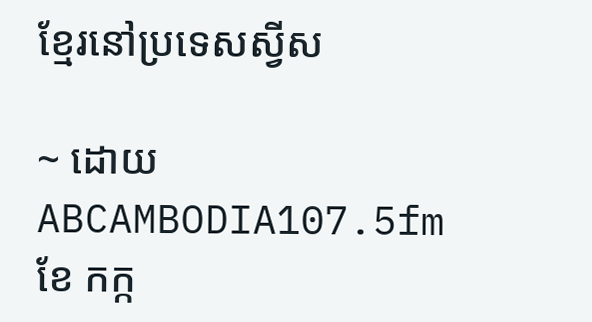ខ្មែរនៅប្រទេសស្វីស

~ ដោយ ABCAMBODIA107.5fm  ខែ កក្ក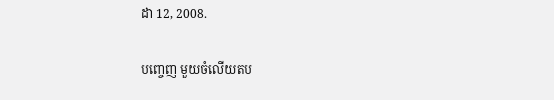ដា 12, 2008.

បញ្ចេញ មួយចំលើយតប